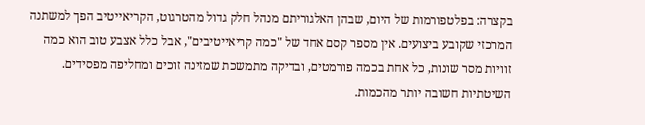בקצרה: בפלטפורמות של היום, שבהן האלגוריתם מנהל חלק גדול מהטרגוט, הקריאייטיב הפך למשתנה המרכזי שקובע ביצועים. אין מספר קסם אחד של "כמה קריאייטיבים", אבל כלל אצבע טוב הוא כמה זוויות מסר שונות, כל אחת בכמה פורמטים, ובדיקה מתמשכת שמזינה זוכים ומחליפה מפסידים. השיטתיות חשובה יותר מהכמות.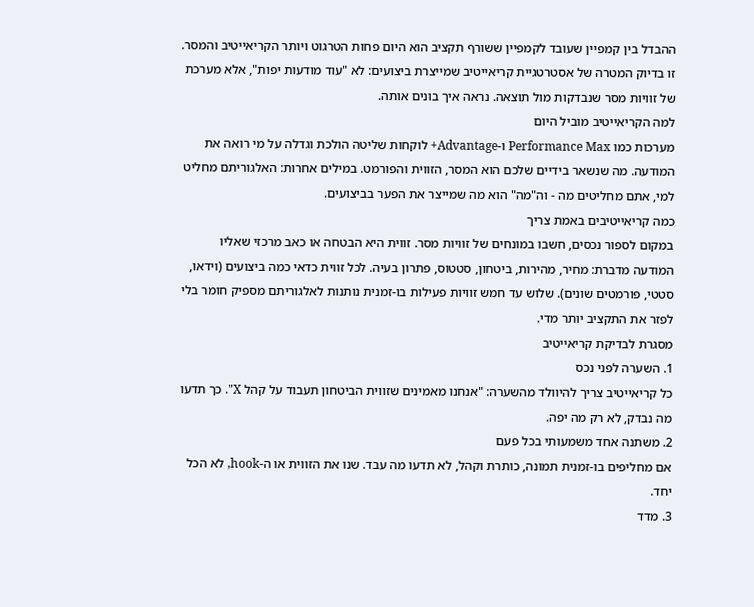ההבדל בין קמפיין שעובד לקמפיין ששורף תקציב הוא היום פחות הטרגוט ויותר הקריאייטיב והמסר. זו בדיוק המטרה של אסטרטגיית קריאייטיב שמייצרת ביצועים: לא "עוד מודעות יפות", אלא מערכת של זוויות מסר שנבדקות מול תוצאה. נראה איך בונים אותה.
למה הקריאייטיב מוביל היום
מערכות כמו Performance Max ו-Advantage+ לוקחות שליטה הולכת וגדלה על מי רואה את המודעה. מה שנשאר בידיים שלכם הוא המסר, הזווית והפורמט. במילים אחרות: האלגוריתם מחליט למי, אתם מחליטים מה - וה"מה" הוא מה שמייצר את הפער בביצועים.
כמה קריאייטיבים באמת צריך
במקום לספור נכסים, חשבו במונחים של זוויות מסר. זווית היא הבטחה או כאב מרכזי שאליו המודעה מדברת: מחיר, מהירות, ביטחון, סטטוס, פתרון בעיה. לכל זווית כדאי כמה ביצועים (וידאו, סטטי, פורמטים שונים). שלוש עד חמש זוויות פעילות בו-זמנית נותנות לאלגוריתם מספיק חומר בלי לפזר את התקציב יותר מדי.
מסגרת לבדיקת קריאייטיב
1. השערה לפני נכס
כל קריאייטיב צריך להיוולד מהשערה: "אנחנו מאמינים שזווית הביטחון תעבוד על קהל X". כך תדעו מה נבדק, לא רק מה יפה.
2. משתנה אחד משמעותי בכל פעם
אם מחליפים בו-זמנית תמונה, כותרת וקהל, לא תדעו מה עבד. שנו את הזווית או ה-hook, לא הכל יחד.
3. מדד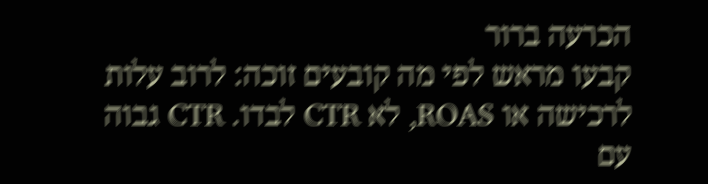הכרעה ברור
קבעו מראש לפי מה קובעים זוכה: לרוב עלות לרכישה או ROAS, לא CTR לבדו. CTR גבוה עם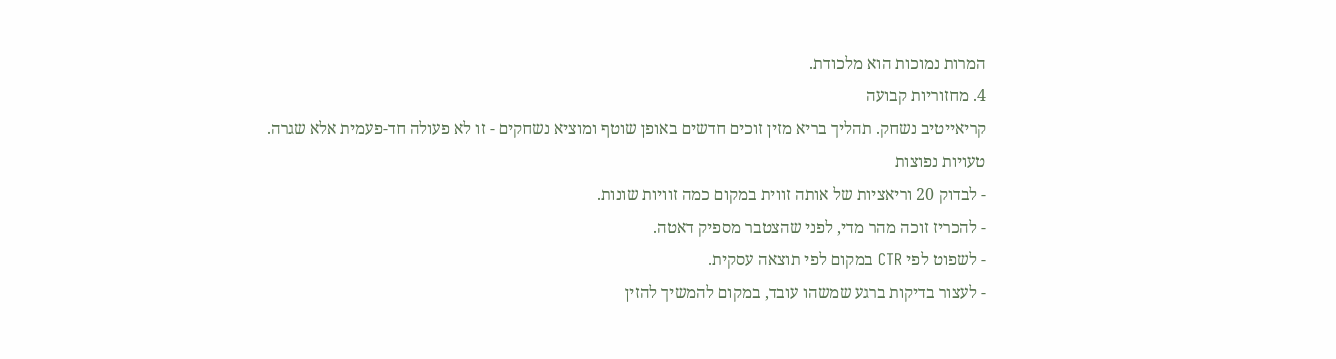המרות נמוכות הוא מלכודת.
4. מחזוריות קבועה
קריאייטיב נשחק. תהליך בריא מזין זוכים חדשים באופן שוטף ומוציא נשחקים - זו לא פעולה חד-פעמית אלא שגרה.
טעויות נפוצות
- לבדוק 20 וריאציות של אותה זווית במקום כמה זוויות שונות.
- להכריז זוכה מהר מדי, לפני שהצטבר מספיק דאטה.
- לשפוט לפי CTR במקום לפי תוצאה עסקית.
- לעצור בדיקות ברגע שמשהו עובד, במקום להמשיך להזין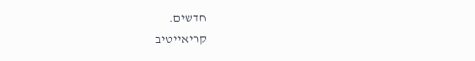חדשים.
קריאייטיב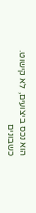הוא נכס ביצועים, לא קישוט. כשבונים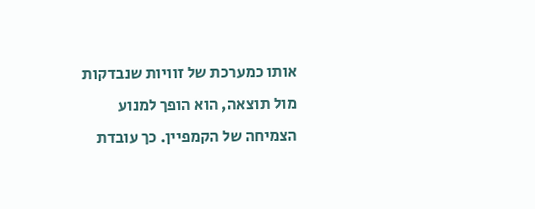אותו כמערכת של זוויות שנבדקות מול תוצאה, הוא הופך למנוע הצמיחה של הקמפיין. כך עובדת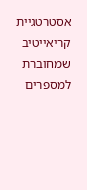אסטרטגיית קריאייטיב שמחוברת למספרים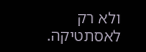ולא רק לאסתטיקה.